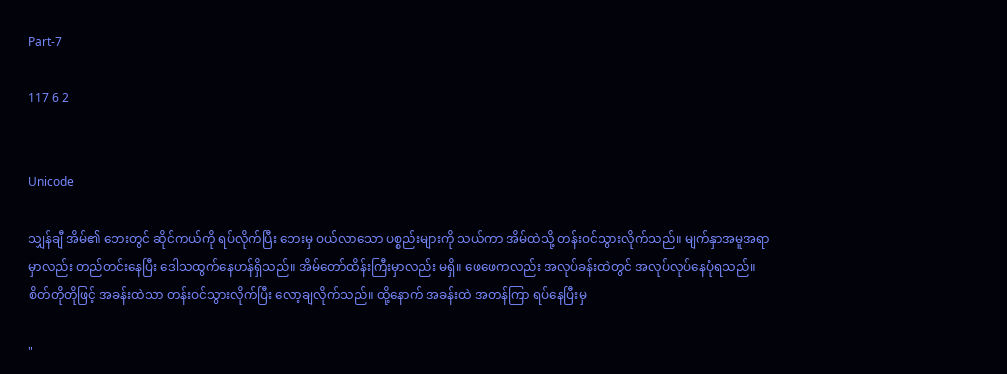Part-7

117 6 2


Unicode

သျှန်ချီ အိမ်၏ ဘေးတွင် ဆိုင်ကယ်ကို ရပ်လိုက်ပြီး ဘေးမှ ဝယ်လာသော ပစ္စည်းများကို သယ်ကာ အိမ်ထဲသို့ တန်းဝင်သွားလိုက်သည်။ မျက်နှာအမူအရာမှာလည်း တည်တင်းနေပြီး ဒေါသထွက်နေဟန်ရှိသည်။ အိမ်တော်ထိန်းကြီးမှာလည်း မရှိ။ ဖေဖေကလည်း အလုပ်ခန်းထဲတွင် အလုပ်လုပ်နေပုံရသည်။ စိတ်တိုတိုဖြင့် အခန်းထဲသာ တန်းဝင်သွားလိုက်ပြီး လော့ချလိုက်သည်။ ထို့နောက် အခန်းထဲ အတန်ကြာ ရပ်နေပြီးမှ

"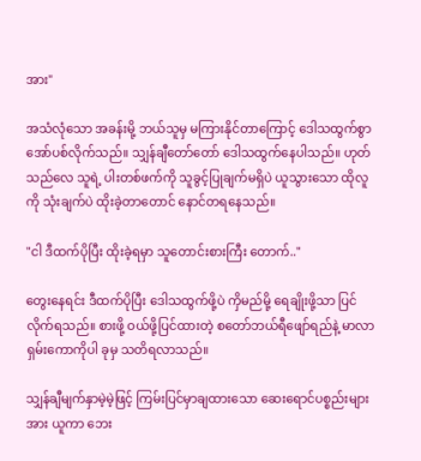အား"

အသံလုံသော အခန်းမို့ ဘယ်သူမှ မကြားနိုင်တာကြောင့် ဒေါသထွက်စွာ အော်ပစ်လိုက်သည်။ သျှန်ချီတော်တော် ဒေါသထွက်နေပါသည်။ ဟုတ်သည်လေ သူရဲ့ ပါးတစ်ဖက်ကို သူခွင့်ပြုချက်မရှိပဲ ယူသွားသော ထိုလူကို သုံးချက်ပဲ ထိုးခဲ့တာတောင် နောင်တရနေသည်။

"ငါ ဒီထက်ပိုပြီး ထိုးခဲ့ရမှာ သူတောင်းစားကြီး တောက်.."

တွေးနေရင်း ဒီထက်ပိုပြီး ဒေါသထွက်ဖို့ပဲ ကှိမည်မို့ ရေချိုးဖို့သာ ပြင်လိုက်ရသည်။ စားဖို့ ဝယ်ဖို့ပြင်ထားတဲ့ စတော်ဘယ်ရီဖျော်ရည်နဲ့ မာလာရှမ်းကောကိုပါ ခုမှ သတိရလာသည်။

သျှန်ချီမျက်နှာမဲ့မဲ့ဖြင့် ကြမ်းပြင်မှာချထားသော ဆေးရောင်ပစ္စည်းများအား ယူကာ ဘေး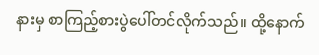နားမှ စာကြည့်စားပွဲပေါ်တင်လိုက်သည်။ ထို့နောက်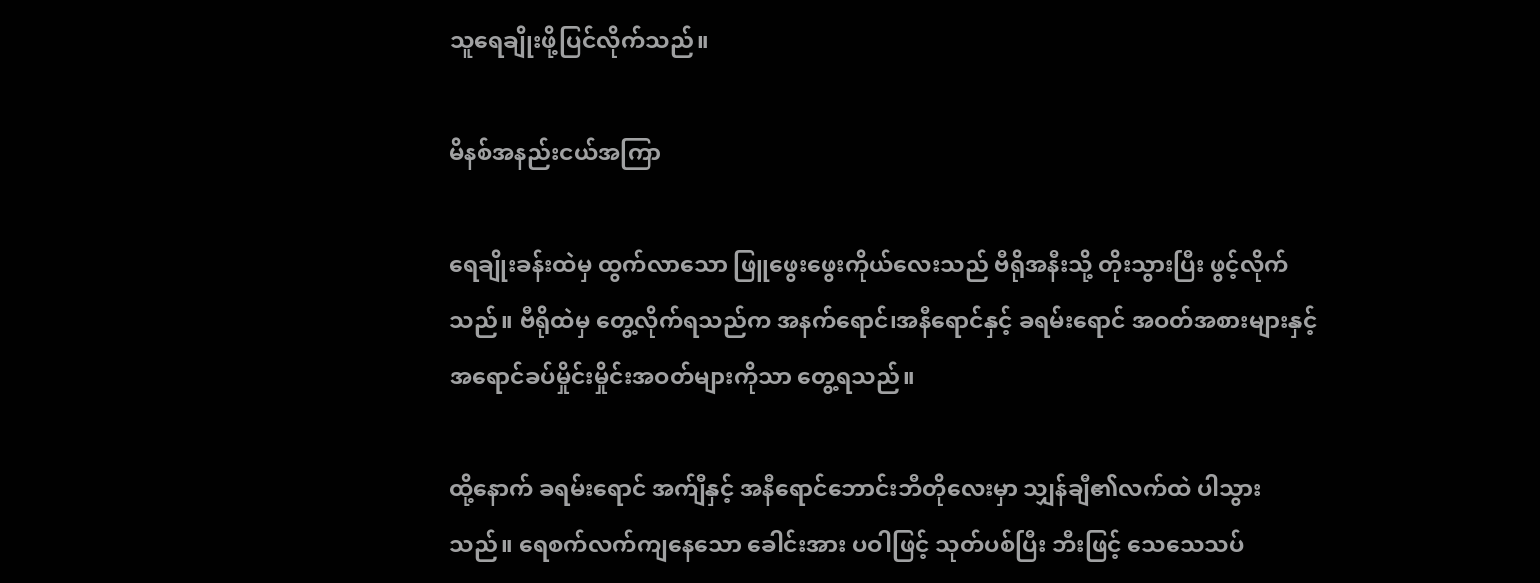သူရေချိုးဖို့ပြင်လိုက်သည်။

မိနစ်အနည်းငယ်အကြာ

ရေချိုးခန်းထဲမှ ထွက်လာသော ဖြူဖွေးဖွေးကိုယ်လေးသည် ဗီရိုအနီးသို့ တိုးသွားပြီး ဖွင့်လိုက်သည်။ ဗီရိုထဲမှ တွေ့လိုက်ရသည်က အနက်ရောင်၊အနီရောင်နှင့် ခရမ်းရောင် အဝတ်အစားများနှင့် အရောင်ခပ်မှိုင်းမှိုင်းအဝတ်များကိုသာ တွေ့ရသည်။

ထို့နောက် ခရမ်းရောင် အက်ျီနှင့် အနီရောင်ဘောင်းဘီတိုလေးမှာ သျှန်ချီ၏လက်ထဲ ပါသွားသည်။ ရေစက်လက်ကျနေသော ခေါင်းအား ပဝါဖြင့် သုတ်ပစ်ပြီး ဘီးဖြင့် သေသေသပ်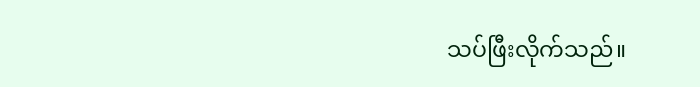သပ်ဖြီးလိုက်သည်။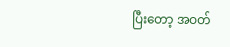ပြီးတော့ အဝတ်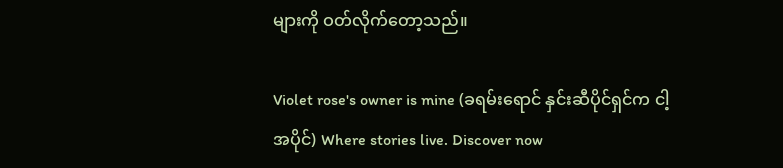များကို ဝတ်လိုက်တော့သည်။

Violet rose's owner is mine (ခရမ်းရောင် နှင်းဆီပိုင်ရှင်က ငါ့အပိုင်) Where stories live. Discover now